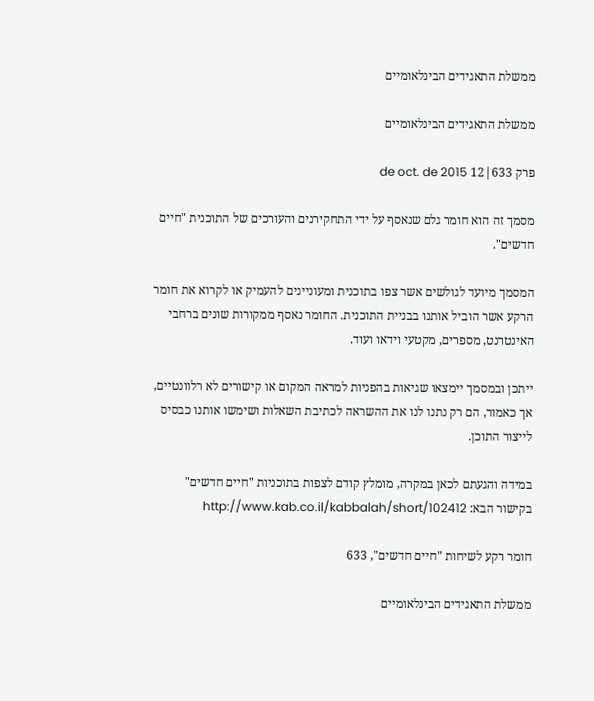ממשלת התאגידים הבינלאומיים

ממשלת התאגידים הבינלאומיים

פרק 633|12 de oct. de 2015

מסמך זה הוא חומר גלם שנאסף על ידי התחקירנים והעורכים של התוכנית "חיים חדשים".

המסמך מיועד לגולשים אשר צפו בתוכנית ומעוניינים להעמיק או לקרוא את חומר הרקע אשר הוביל אותנו בבניית התוכנית. החומר נאסף ממקורות שונים ברחבי האינטרנט, מספרים, מקטעי וידאו ועוד.

ייתכן ובמסמך יימצאו שגיאות בהפניות למראה המקום או קישורים לא רלוונטיים, אך כאמור, הם רק נתנו לנו את ההשראה לכתיבת השאלות ושימשו אותנו כבסיס לייצור התוכן.

במידה והגעתם לכאן במקרה, מומלץ קודם לצפות בתוכניות "חיים חדשים" בקישור הבא: http://www.kab.co.il/kabbalah/short/102412

חומר רקע לשיחות "חיים חדשים", 633

ממשלת התאגידים הבינלאומיים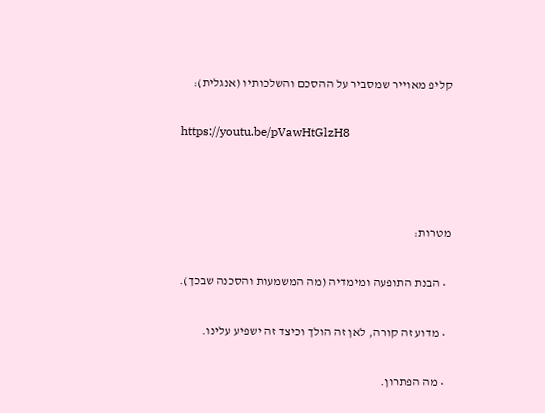קליפ מאוייר שמסביר על ההסכם והשלכותיו (אנגלית):

https://youtu.be/pVawHtGlzH8



מטרות:

  • הבנת התופעה ומימדיה (מה המשמעות והסכנה שבכך).

  • מדוע זה קורה, לאן זה הולך וכיצד זה ישפיע עלינו.

  • מה הפתרון.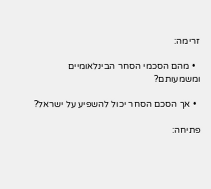זרימה:

  • מהם הסכמי הסחר הבינלאומיים ומשמעותם?

  • אך הסכם הסחר יכול להשפיע על ישראל?

פתיחה: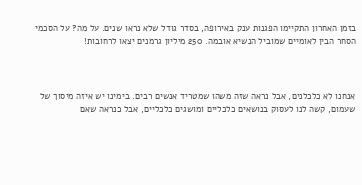בזמן האחרון התקיימו הפגנות ענק באירופה, בסדר גודל שלא נראו שנים. על מה? על הסכמי הסחר הבין לאומיים שמוביל הנשיא אובמה. 250 מיליון גרמנים יצאו לרחובות!



אנחנו לא כלכלנים, אבל נראה שזה משהו שמטריד אנשים רבים. בימינו יש איזה מיסוך של שעמום, קשה לנו לעסוק בנושאים כלכליים ומושגים כלכליים, אבל כנראה שאם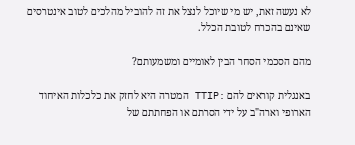לא נעשה זאת, יש מי שיוכל לנצל את זה להוביל מהלכים לטוב אינטרסים שאינם בהכרח לטובת הכלל.

מהם הסכמי הסחר הבין לאומיים ומשמעותם?

באנגלית קוראים להם :TTIP המטרה היא לחזק את כלכלות האיחוד הארופי וארה"ב על ידי הסרתם או הפחתתם של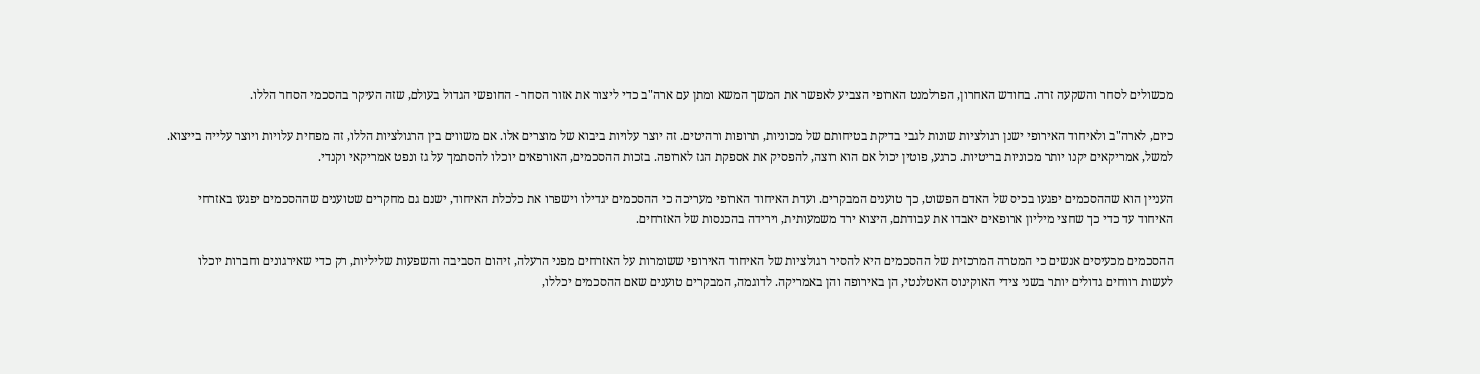מכשולים לסחר והשקעה זרה. בחודש האחרון, הפרלמנט הארופי הצביע לאפשר את המשך המשא ומתן עם ארה"ב כדי ליצור את אזור הסחר - החופשי הגדול בעולם, שזה העיקר בהסכמי הסחר הללו.

כיום, לארה"ב ולאיחוד האירופי ישנן רגולציות שונות לגבי בדיקת בטיחותם של מכוניות, תרופות ורהיטים. זה יוצר עלויות ביבוא של מוצרים אלו. אם משווים בין הרגולציות הללו, זה מפחית עלויות ויוצר עלייה בייצוא. למשל, אמריקאים יקנו יותר מכוניות בריטיות. כרגע, פוטין יכול אם הוא רוצה, להפסיק את אספקת הגז לארופה. בזכות ההסכמים, האורפאים יוכלו להסתמך על גז ונפט אמריקאי וקנדי.

העניין הוא שההסכמים יפגעו בכיס של האדם הפשוט, כך טוענים המבקרים. ועדת האיחוד הארופי מעריכה כי ההסכמים יגדילו וישפרו את כלכלת האיחוד, ישנם גם מחקרים שטוענים שההסכמים יפגעו באזרחי האיחוד עד כדי כך שחצי מיליון ארופאים יאבדו את עבודתם, היצוא ירד משמעותית, וירידה בהכנסות של האזרחים.

ההסכמים מכעיסים אנשים כי המטרה המרכזית של ההסכמים היא להסיר רגולציות של האיחוד האירופי ששומרות על האזרחים מפני הרעלה, זיהום הסביבה והשפעות שליליות, רק כדי שאירגונים וחברות יוכלו לעשות רווחים גדולים יותר בשני צידי האוקינוס האטלנטי, הן באירופה והן באמריקה. לדוגמה, המבקרים טוענים שאם ההסכמים יכללו,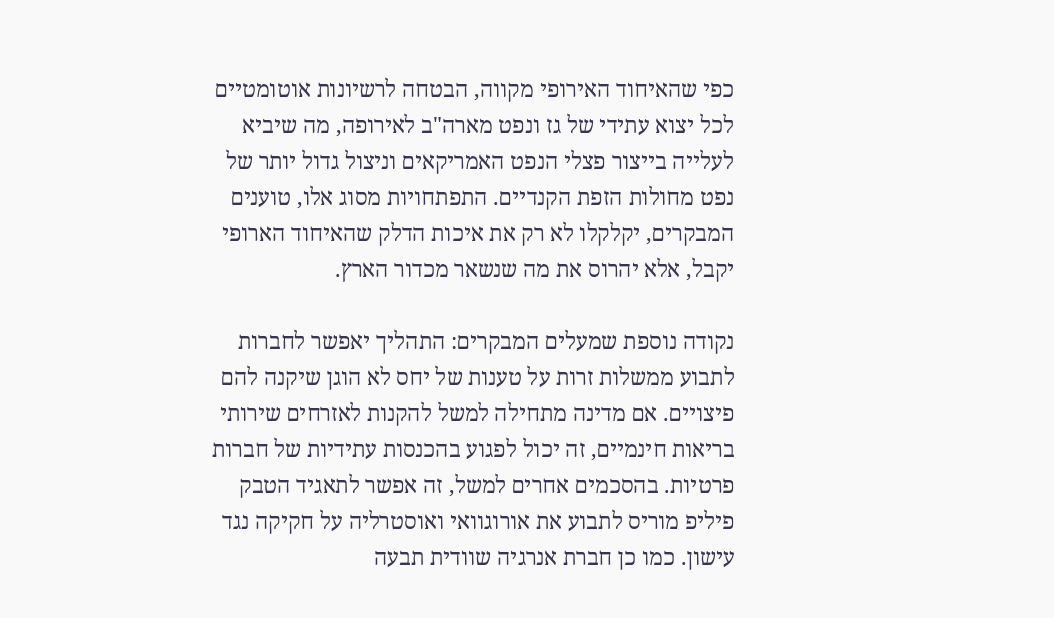כפי שהאיחוד האירופי מקווה, הבטחה לרשיונות אוטומטיים לכל יצוא עתידי של גז ונפט מארה"ב לאירופה, מה שיביא לעלייה בייצור פצלי הנפט האמריקאים וניצול גדול יותר של נפט מחולות הזפת הקנדיים. התפתחויות מסוג אלו, טוענים המבקרים, יקלקלו לא רק את איכות הדלק שהאיחוד הארופי יקבל, אלא יהרוס את מה שנשאר מכדור הארץ.

נקודה נוספת שמעלים המבקרים: התהליך יאפשר לחברות לתבוע ממשלות זרות על טענות של יחס לא הוגן שיקנה להם פיצויים. אם מדינה מתחילה למשל להקנות לאזרחים שירותי בריאות חינמיים, זה יכול לפגוע בהכנסות עתידיות של חברות פרטיות. בהסכמים אחרים למשל, זה אפשר לתאגיד הטבק פיליפ מוריס לתבוע את אורוגוואי ואוסטרליה על חקיקה נגד עישון. כמו כן חברת אנרגיה שוודית תבעה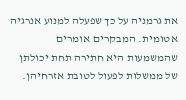את גרמניה על כך שפעלה למנוע אנרגיה אטומית. המבקרים אומרים שהמשמעות היא חתירה תחת יכולתן של ממשלות לפעול לטובת אזרחיהן.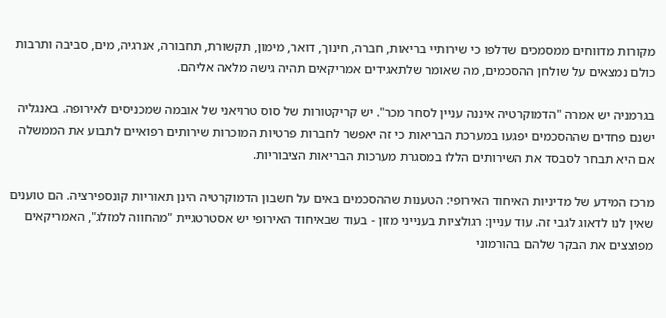מקורות מדווחים ממסמכים שדלפו כי שירותיי בריאות, חברה, חינוך, דואר, מימון, תקשורת, תחבורה, אנרגיה, מים, סביבה ותרבות כולם נמצאים על שולחן ההסכמים, מה שאומר שלתאגידים אמריקאים תהיה גישה מלאה אליהם.

בגרמניה יש אמרה "הדמוקרטיה איננה עניין לסחר מכר". יש קריקטורות של סוס טרויאני של אובמה שמכניסים לאירופה. באנגליה ישנם פחדים שההסכמים יפגעו במערכת הבריאות כי זה יאפשר לחברות פרטיות המוכרות שירותים רפואיים לתבוע את הממשלה אם היא תבחר לסבסד את השירותים הללו במסגרת מערכות הבריאות הציבוריות.

מרכז המידע של מדיניות האיחוד האירופי: הטענות שההסכמים באים על חשבון הדמוקרטיה הינן תאוריות קונספירציה. הם טוענים שאין לנו לדאוג לגבי זה. עוד עניין: רגולציות בענייני מזון - בעוד שבאיחוד האירופי יש אסטרטגיית "מהחווה למזלג", האמריקאים מפוצצים את הבקר שלהם בהורמוני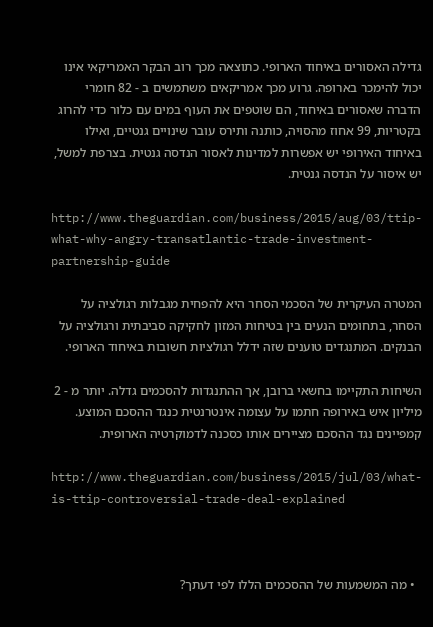גדילה האסורים באיחוד הארופי. כתוצאה מכך רוב הבקר האמריקאי אינו יכול להימכר בארופה. גרוע מכך אמריקאים משתמשים ב - 82 חומרי הדברה שאסורים באיחוד, הם שוטפים את העוף במים עם כלור כדי להרוג בקטריות, 99 אחוז מהסויה, כותנה ותירס עובר שינויים גנטיים, ואילו באיחוד האירופי יש אפשרות למדינות לאסור הנדסה גנטית. בצרפת למשל, יש איסור על הנדסה גנטית.

http://www.theguardian.com/business/2015/aug/03/ttip-what-why-angry-transatlantic-trade-investment-partnership-guide

המטרה העיקרית של הסכמי הסחר היא להפחית מגבלות רגולציה על הסחר, בתחומים הנעים בין בטיחות המזון לחקיקה סביבתית ורגולציה על הבנקים. המתנגדים טוענים שזה ידלל רגולציות חשובות באיחוד הארופי.

השיחות התקיימו בחשאי ברובן, אך ההתנגדות להסכמים גדלה. יותר מ - 2 מיליון איש באירופה חתמו על עצומה אינטרנטית כנגד ההסכם המוצע. קמפיינים נגד ההסכם מציירים אותו כסכנה לדמוקרטיה הארופית.

http://www.theguardian.com/business/2015/jul/03/what-is-ttip-controversial-trade-deal-explained



  • מה המשמעות של ההסכמים הללו לפי דעתך?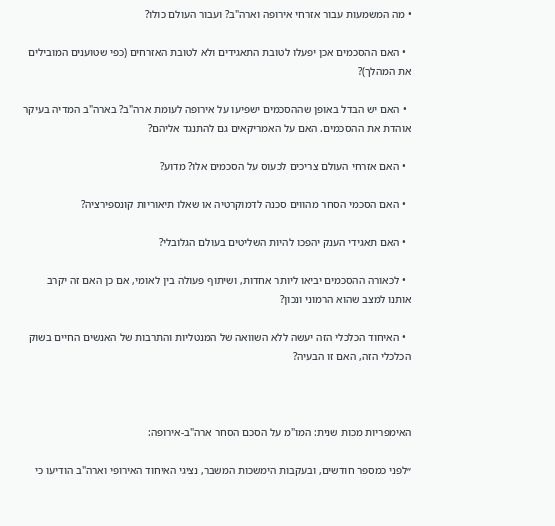• מה המשמעות עבור אזרחי אירופה וארה"ב? ועבור העולם כולו?

  • האם ההסכמים אכן יפעלו לטובת התאגידים ולא לטובת האזרחים (כפי שטוענים המובילים את המהלך)?

  • האם יש הבדל באופן שההסכמים ישפיעו על אירופה לעומת ארה"ב? בארה"ב המדיה בעיקר אוהדת את ההסכמים. האם על האמריקאים גם להתנגד אליהם?

  • האם אזרחי העולם צריכים לכעוס על הסכמים אלו? מדוע?

  • האם הסכמי הסחר מהווים סכנה לדמוקרטיה או שאלו תיאוריות קונספירציה?

  • האם תאגידי הענק יהפכו להיות השליטים בעולם הגלובלי?

  • לכאורה ההסכמים יביאו ליותר אחדות, ושיתוף פעולה בין לאומי, אם כן האם זה יקרב אותנו למצב שהוא הרמוני ונכון?

  • האיחוד הכלכלי הזה יעשה ללא השוואה של המנטליות והתרבות של האנשים החיים בשוק הכלכלי הזה, האם זו הבעיה?



האימפריות מכות שנית: המו"מ על הסכם הסחר ארה"ב-אירופה:

״לפני כמספר חודשים, ובעקבות הימשכות המשבר, נציגי האיחוד האירופי וארה"ב הודיעו כי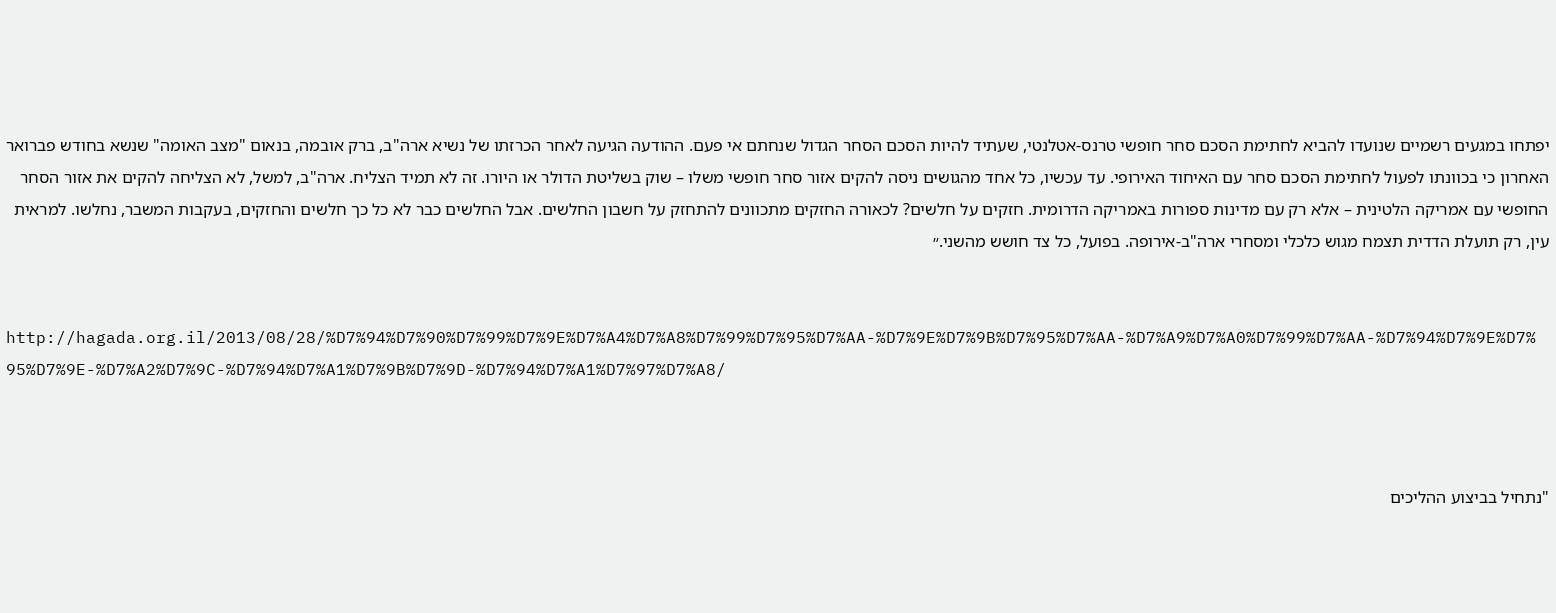יפתחו במגעים רשמיים שנועדו להביא לחתימת הסכם סחר חופשי טרנס-אטלנטי, שעתיד להיות הסכם הסחר הגדול שנחתם אי פעם. ההודעה הגיעה לאחר הכרזתו של נשיא ארה"ב, ברק אובמה, בנאום "מצב האומה" שנשא בחודש פברואר האחרון כי בכוונתו לפעול לחתימת הסכם סחר עם האיחוד האירופי. עד עכשיו, כל אחד מהגושים ניסה להקים אזור סחר חופשי משלו – שוק בשליטת הדולר או היורו. זה לא תמיד הצליח. ארה"ב, למשל, לא הצליחה להקים את אזור הסחר החופשי עם אמריקה הלטינית – אלא רק עם מדינות ספורות באמריקה הדרומית. חזקים על חלשים? לכאורה החזקים מתכוונים להתחזק על חשבון החלשים. אבל החלשים כבר לא כל כך חלשים והחזקים, בעקבות המשבר, נחלשו. למראית עין, רק תועלת הדדית תצמח מגוש כלכלי ומסחרי ארה"ב-אירופה. בפועל, כל צד חושש מהשני.״


http://hagada.org.il/2013/08/28/%D7%94%D7%90%D7%99%D7%9E%D7%A4%D7%A8%D7%99%D7%95%D7%AA-%D7%9E%D7%9B%D7%95%D7%AA-%D7%A9%D7%A0%D7%99%D7%AA-%D7%94%D7%9E%D7%95%D7%9E-%D7%A2%D7%9C-%D7%94%D7%A1%D7%9B%D7%9D-%D7%94%D7%A1%D7%97%D7%A8/



"נתחיל בביצוע ההליכים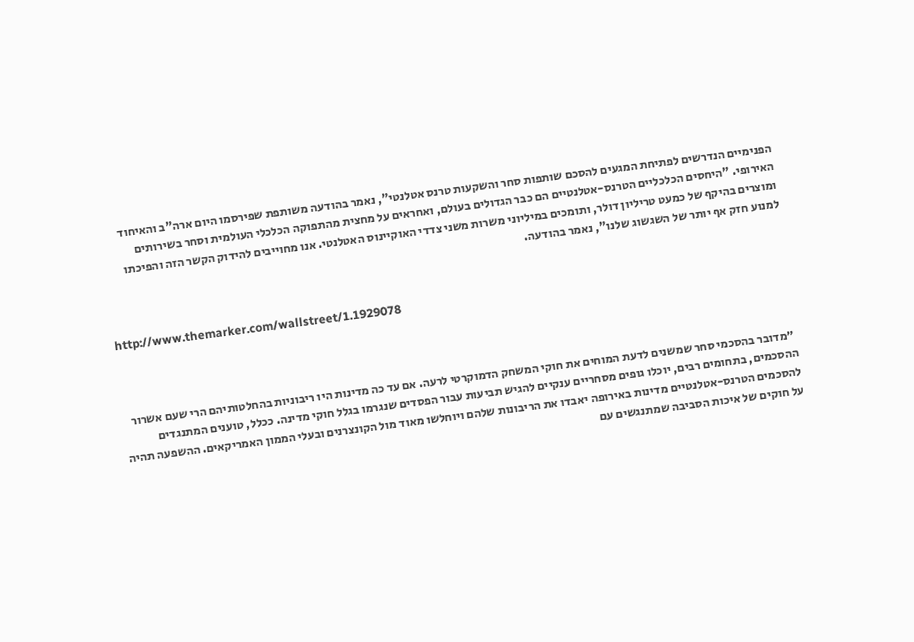הפנימיים הנדרשים לפתיחת המגעים להסכם שותפות סחר והשקעות טרנס אטלנטי", נאמר בהודעה משותפת שפירסמו היום ארה"ב והאיחוד האירופי. "היחסים הכלכליים הטרנס-אטלנטיים הם כבר הגדולים בעולם, ואחראים על מחצית מהתפוקה הכלכלי העולמית וסחר בשירותים ומוצרים בהיקף של כמעט טריליון דולר, ותומכים במיליוני משרות משני צדדי האוקיינוס האטלנטי. אנו מחוייבים להידוק הקשר הזה והפיכתו למנוע חזק אף יותר של השגשוג שלנו", נאמר בהודעה.


http://www.themarker.com/wallstreet/1.1929078



 ״מדובר בהסכמי סחר שמשנים לדעת המוחים את חוקי המשחק הדמוקרטי לרעה. אם עד כה מדינות היו ריבוניות בהחלטותיהם הרי שעם אשרור ההסכמים, בתחומים רבים, יוכלו גופים מסחריים ענקיים להגיש תביעות עבור הפסדים שנגרמו בגלל חוקי מדינה. ככלל, טוענים המתנגדים להסכמים הטרנס-אטלנטיים מדינות באירופה יאבדו את הריבונות שלהם ויוחלשו מאוד מול הקונצרנים ובעלי הממון האמריקאים. ההשפעה תהיה על חוקים של איכות הסביבה שמתנגשים עם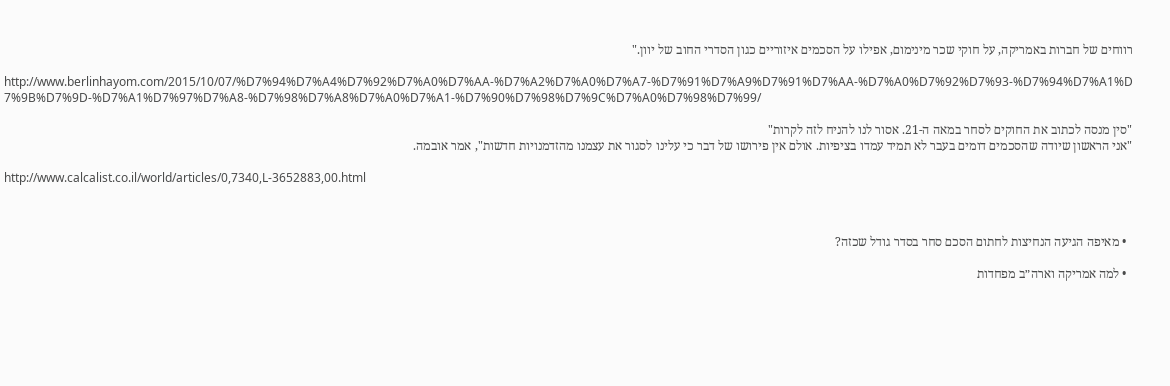רווחים של חברות באמריקה, על חוקי שכר מינימום, אפילו על הסכמים איזוריים כגון הסדרי החוב של יוון."

http://www.berlinhayom.com/2015/10/07/%D7%94%D7%A4%D7%92%D7%A0%D7%AA-%D7%A2%D7%A0%D7%A7-%D7%91%D7%A9%D7%91%D7%AA-%D7%A0%D7%92%D7%93-%D7%94%D7%A1%D7%9B%D7%9D-%D7%A1%D7%97%D7%A8-%D7%98%D7%A8%D7%A0%D7%A1-%D7%90%D7%98%D7%9C%D7%A0%D7%98%D7%99/

"סין מנסה לכתוב את החוקים לסחר במאה ה-21. אסור לנו להניח לזה לקרות"
"אני הראשון שיודה שהסכמים דומים בעבר לא תמיד עמדו בציפיות. אולם אין פירושו של דבר כי עלינו לסגור את עצמנו מהזדמנויות חדשות", אמר אובמה.

http://www.calcalist.co.il/world/articles/0,7340,L-3652883,00.html



  • מאיפה הגיעה הנחיצות לחתום הסכם סחר בסדר גודל שכזה?

  • למה אמריקה וארה״ב מפחדות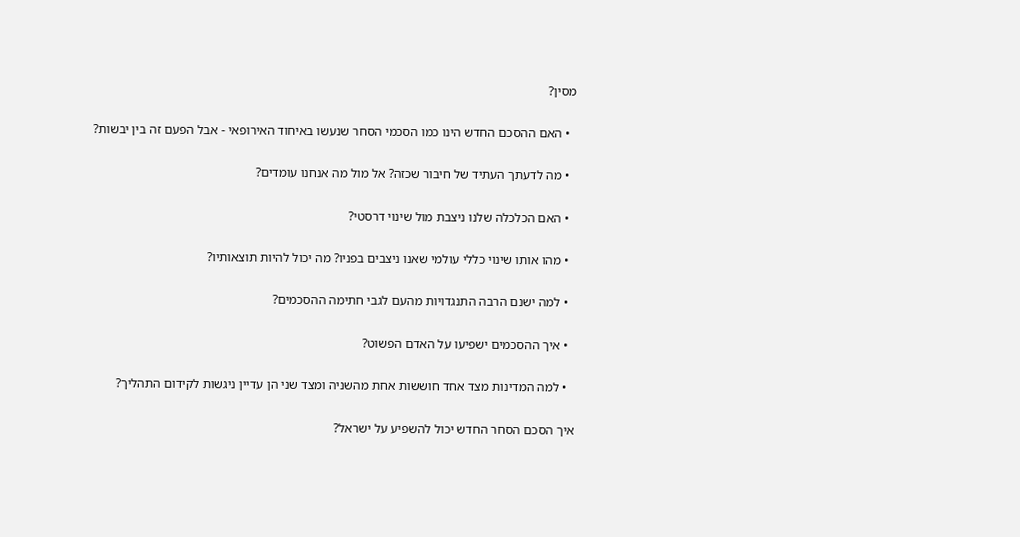מסין?

  • האם ההסכם החדש הינו כמו הסכמי הסחר שנעשו באיחוד האירופאי - אבל הפעם זה בין יבשות?

  • מה לדעתך העתיד של חיבור שכזה? אל מול מה אנחנו עומדים?

  • האם הכלכלה שלנו ניצבת מול שינוי דרסטי?

  • מהו אותו שינוי כללי עולמי שאנו ניצבים בפניו? מה יכול להיות תוצאותיו?

  • למה ישנם הרבה התנגדויות מהעם לגבי חתימה ההסכמים?

  • איך ההסכמים ישפיעו על האדם הפשוט?

  • למה המדינות מצד אחד חוששות אחת מהשניה ומצד שני הן עדיין ניגשות לקידום התהליך?

איך הסכם הסחר החדש יכול להשפיע על ישראל?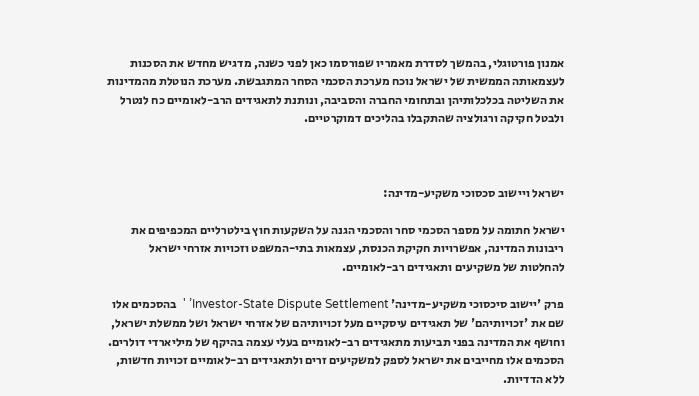אמנון פורטוגלי, בהמשך לסדרת מאמריו שפורסמו כאן לפני כשנה, מדגיש מחדש את הסכנות לעצמאותה הממשית של ישראל נוכח מערכת הסכמי הסחר המתגבשת. מערכת הנוטלת מהמדינות את השליטה בכלכלותיהן ובתחומי החברה והסביבה, ונותנת לתאגידים הרב-לאומיים כח לנטרל ולבטל חקיקה ורגולציה שהתקבלו בהליכים דמוקרטיים.



ישראל ויישוב סכסוכי משקיע-מדינה:

ישראל חתומה על מספר הסכמי סחר והסכמי הגנה על השקעות חוץ בילטרליים המכפיפים את ריבונות המדינה, אפשרויות חקיקת הכנסת, עצמאות בתי-המשפט וזכויות אזרחי ישראל להחלטות של משקיעים ותאגידים רב-לאומיים.

פרק 'יישוב סיכסוכי משקיע-מדינה' Investor-State Dispute Settlement’ '  בהסכמים אלו שם את 'זכויותיהם' של תאגידים עיסקיים מעל זכויותיהם של אזרחי ישראל ושל ממשלת ישראל, וחושף את המדינה בפני תביעות מתאגידים רב-לאומיים בעלי עצמה בהיקף של מיליארדי דולרים. הסכמים אלו מחייבים את ישראל לספק למשקיעים זרים ולתאגידים רב-לאומיים זכויות חדשות, ללא הדדיות.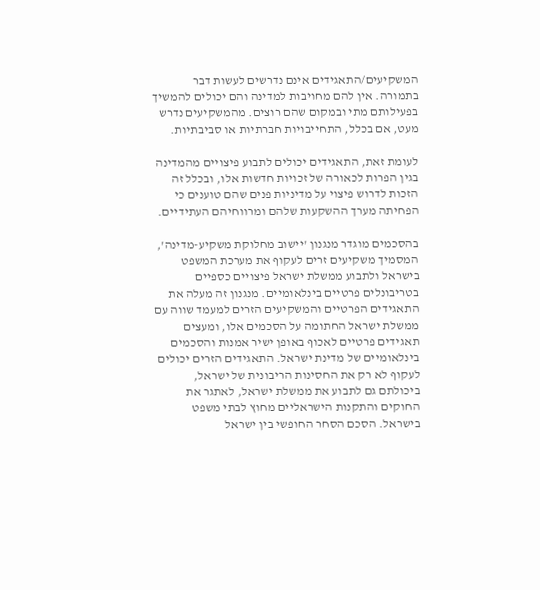המשקיעים/התאגידים אינם נדרשים לעשות דבר בתמורה. אין להם מחויבות למדינה והם יכולים להמשיך בפעילותם מתי ובמקום שהם רוצים. מהמשקיעים נדרש מעט, אם בכלל, התחייבויות חברתיות או סביבתיות.

לעומת זאת, התאגידים יכולים לתבוע פיצויים מהמדינה בגין הפרות לכאורה של זכויות חדשות אלו, ובכלל זה הזכות לדרוש פיצוי על מדיניות פנים שהם טוענים כי הפחיתה מערך ההשקעות שלהם ומרווחיהם העתידיים.

בהסכמים מוגדר מנגנון 'יישוב מחלוקת משקיע-מדינה', המסמיך משקיעים זרים לעקוף את מערכת המשפט בישראל ולתבוע ממשלת ישראל פיצויים כספיים בטריבונלים פרטיים בינלאומיים. מנגנון זה מעלה את התאגידים הפרטיים והמשקיעים הזרים למעמד שווה עם ממשלת ישראל החתומה על הסכמים אלו, ומעצים תאגידים פרטיים לאכוף באופן ישיר אמנות והסכמים בינלאומיים של מדינת ישראל. התאגידים הזרים יכולים לעקוף לא רק את החסינות הריבונית של ישראל, ביכולתם גם לתבוע את ממשלת ישראל, לאתגר את החוקים והתקנות הישראליים מחוץ לבתי משפט בישראל. הסכם הסחר החופשי בין ישראל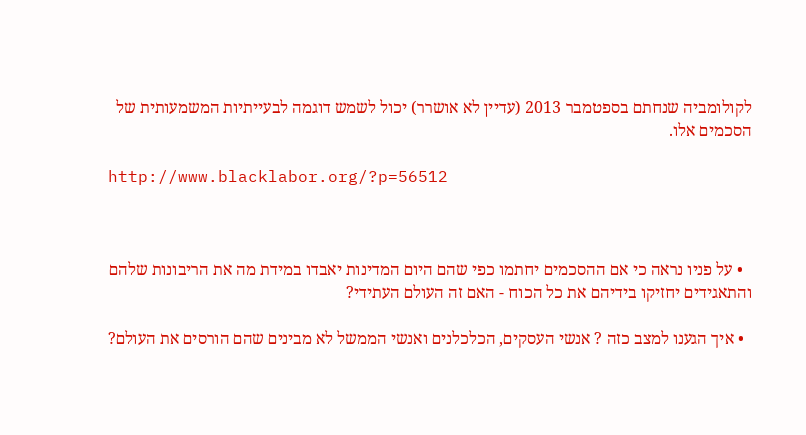לקולומביה שנחתם בספטמבר 2013 (עדיין לא אושרר) יכול לשמש דוגמה לבעייתיות המשמעותית של הסכמים אלו.

http://www.blacklabor.org/?p=56512



  • על פניו נראה כי אם ההסכמים יחתמו כפי שהם היום המדינות יאבדו במידת מה את הריבונות שלהם והתאגידים יחזיקו בידיהם את כל הכוח - האם זה העולם העתידי?

  • איך הגענו למצב כזה ? אנשי העסקים, הכלכלנים ואנשי הממשל לא מבינים שהם הורסים את העולם?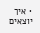• איך יוצאים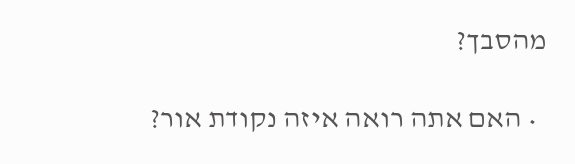מהסבך?

  • האם אתה רואה איזה נקודת אור?